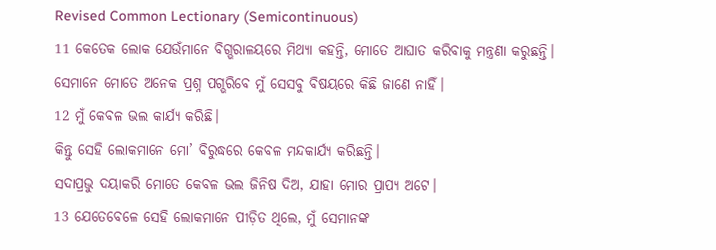Revised Common Lectionary (Semicontinuous)
11 କେତେକ ଲୋକ ଯେଉଁମାନେ ବିଗ୍ଭରାଳୟରେ ମିଥ୍ୟା କହନ୍ତି, ମୋତେ ଆଘାତ କରିବାକୁ ମନ୍ତ୍ରଣା କରୁଛନ୍ତି।
ସେମାନେ ମୋତେ ଅନେକ ପ୍ରଶ୍ନ ପଗ୍ଭରିବେ ମୁଁ ସେସବୁ ବିଷୟରେ କିଛି ଜାଣେ ନାହିଁ।
12 ମୁଁ କେବଳ ଭଲ କାର୍ଯ୍ୟ କରିଛି।
କିନ୍ତୁ ସେହି ଲୋକମାନେ ମୋ’ ବିରୁଦ୍ଧରେ କେବଳ ମନ୍ଦକାର୍ଯ୍ୟ କରିଛନ୍ତି।
ସଦାପ୍ରଭୁ ଦୟାକରି ମୋତେ କେବଳ ଭଲ ଜିନିଷ ଦିଅ, ଯାହା ମୋର ପ୍ରାପ୍ୟ ଅଟେ।
13 ଯେତେବେଳେ ସେହି ଲୋକମାନେ ପୀଡ଼ିତ ଥିଲେ, ମୁଁ ସେମାନଙ୍କ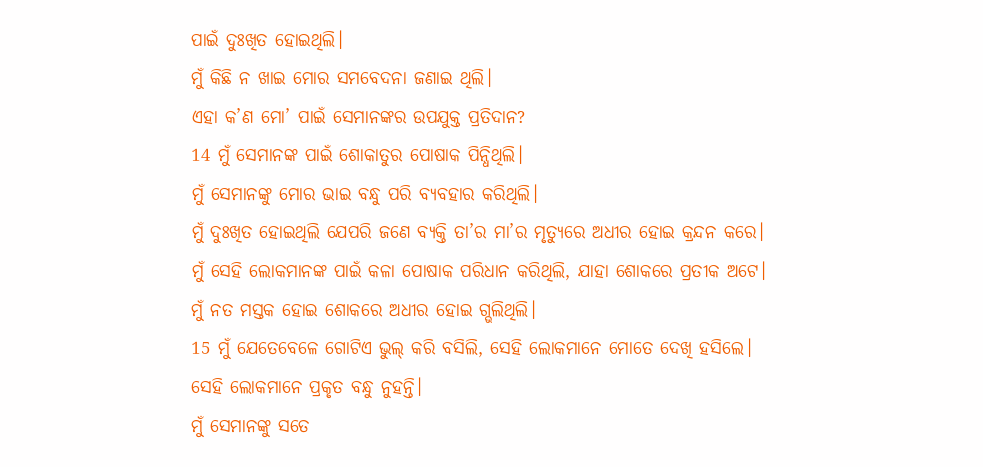ପାଇଁ ଦୁଃଖିତ ହୋଇଥିଲି।
ମୁଁ କିଛି ନ ଖାଇ ମୋର ସମବେଦନା ଜଣାଇ ଥିଲି।
ଏହା କ’ଣ ମୋ’ ପାଇଁ ସେମାନଙ୍କର ଉପଯୁକ୍ତ ପ୍ରତିଦାନ?
14 ମୁଁ ସେମାନଙ୍କ ପାଇଁ ଶୋକାତୁର ପୋଷାକ ପିନ୍ଧିଥିଲି।
ମୁଁ ସେମାନଙ୍କୁ ମୋର ଭାଇ ବନ୍ଧୁ ପରି ବ୍ୟବହାର କରିଥିଲି।
ମୁଁ ଦୁଃଖିତ ହୋଇଥିଲି ଯେପରି ଜଣେ ବ୍ୟକ୍ତି ତା’ର ମା’ର ମୃତ୍ୟୁରେ ଅଧୀର ହୋଇ କ୍ରନ୍ଦନ କରେ।
ମୁଁ ସେହି ଲୋକମାନଙ୍କ ପାଇଁ କଳା ପୋଷାକ ପରିଧାନ କରିଥିଲି, ଯାହା ଶୋକରେ ପ୍ରତୀକ ଅଟେ।
ମୁଁ ନତ ମସ୍ତକ ହୋଇ ଶୋକରେ ଅଧୀର ହୋଇ ଗ୍ଭଲିଥିଲି।
15 ମୁଁ ଯେତେବେଳେ ଗୋଟିଏ ଭୁଲ୍ କରି ବସିଲି, ସେହି ଲୋକମାନେ ମୋତେ ଦେଖି ହସିଲେ।
ସେହି ଲୋକମାନେ ପ୍ରକୃତ ବନ୍ଧୁ ନୁହନ୍ତି।
ମୁଁ ସେମାନଙ୍କୁ ସତେ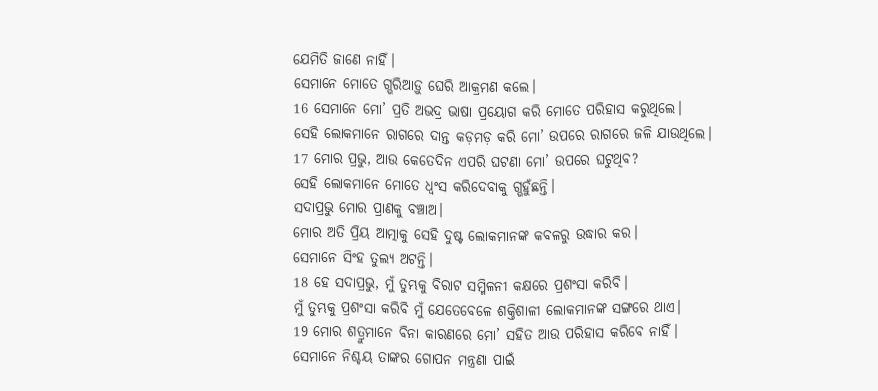ଯେମିତି ଜାଣେ ନାହିଁ।
ସେମାନେ ମୋତେ ଗ୍ଭରିଆଡ଼ୁ ଘେରି ଆକ୍ରମଣ କଲେ।
16 ସେମାନେ ମୋ’ ପ୍ରତି ଅଭଦ୍ର ଭାଷା ପ୍ରୟୋଗ କରି ମୋତେ ପରିହାସ କରୁଥିଲେ।
ସେହି ଲୋକମାନେ ରାଗରେ ଦାନ୍ତ କଡ଼ମଡ଼ କରି ମୋ’ ଉପରେ ରାଗରେ ଜଳି ଯାଉଥିଲେ।
17 ମୋର ପ୍ରଭୁ, ଆଉ କେତେଦିନ ଏପରି ଘଟଣା ମୋ’ ଉପରେ ଘଟୁଥିବ?
ସେହି ଲୋକମାନେ ମୋତେ ଧ୍ୱଂସ କରିଦେବାକୁ ଗ୍ଭହୁଁଛନ୍ତି।
ସଦାପ୍ରଭୁ ମୋର ପ୍ରାଣକୁ ବଞ୍ଚାଅ।
ମୋର ଅତି ପ୍ରିୟ ଆତ୍ମାକୁ ସେହି ଦୁଷ୍ଟ ଲୋକମାନଙ୍କ କବଳରୁ ଉଦ୍ଧାର କର।
ସେମାନେ ସିଂହ ତୁଲ୍ୟ ଅଟନ୍ତି।
18 ହେ ସଦାପ୍ରଭୁ, ମୁଁ ତୁମ୍ଭକୁ ବିରାଟ ସମ୍ମିଳନୀ କକ୍ଷରେ ପ୍ରଶଂସା କରିବି।
ମୁଁ ତୁମ୍ଭକୁ ପ୍ରଶଂସା କରିବି ମୁଁ ଯେତେବେଳେ ଶକ୍ତିଶାଳୀ ଲୋକମାନଙ୍କ ସଙ୍ଗରେ ଥାଏ।
19 ମୋର ଶତ୍ରୁମାନେ ବିନା କାରଣରେ ମୋ’ ସହିତ ଆଉ ପରିହାସ କରିବେ ନାହିଁ।
ସେମାନେ ନିଶ୍ଚୟ ତାଙ୍କର ଗୋପନ ମନ୍ତ୍ରଣା ପାଇଁ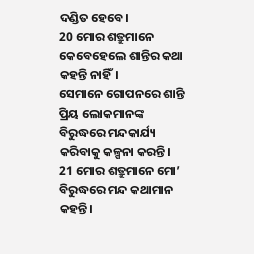ଦଣ୍ଡିତ ହେବେ।
20 ମୋର ଶତ୍ରୁମାନେ କେବେହେଲେ ଶାନ୍ତିର କଥା କହନ୍ତି ନାହିଁ।
ସେମାନେ ଗୋପନରେ ଶାନ୍ତି ପ୍ରିୟ ଲୋକମାନଙ୍କ ବିରୁଦ୍ଧରେ ମନ୍ଦକାର୍ଯ୍ୟ କରିବାକୁ କଳ୍ପନା କରନ୍ତି।
21 ମୋର ଶତ୍ରୁମାନେ ମୋ’ ବିରୁଦ୍ଧରେ ମନ୍ଦ କଥାମାନ କହନ୍ତି।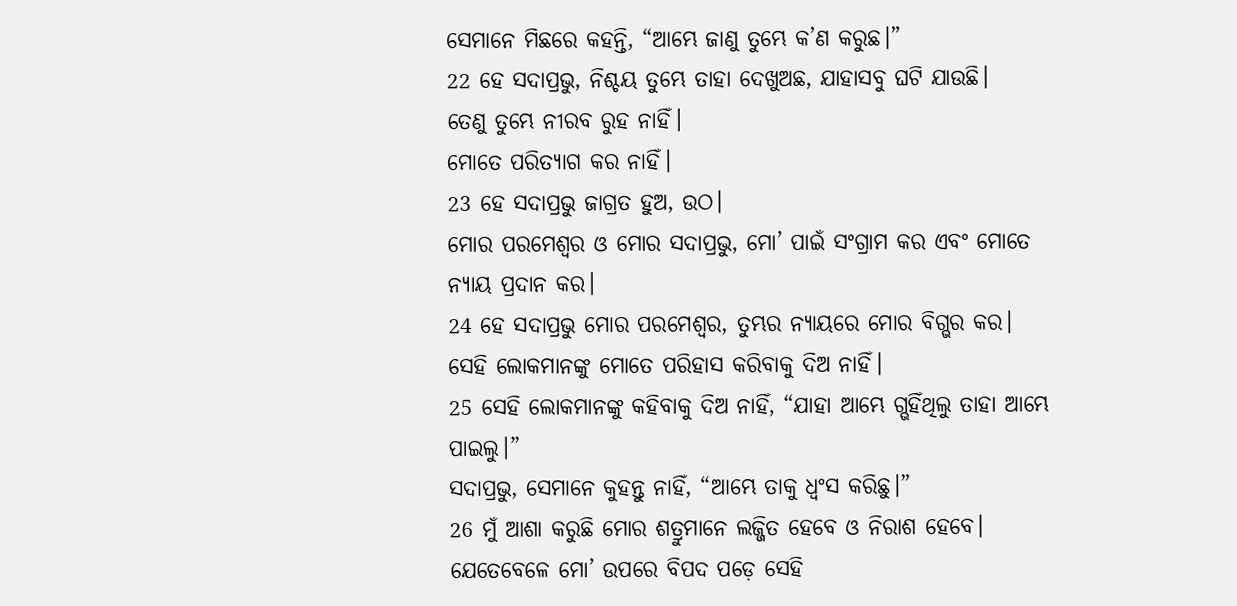ସେମାନେ ମିଛରେ କହନ୍ତି, “ଆମ୍ଭେ ଜାଣୁ ତୁମ୍ଭେ କ’ଣ କରୁଛ।”
22 ହେ ସଦାପ୍ରଭୁ, ନିଶ୍ଚୟ ତୁମ୍ଭେ ତାହା ଦେଖୁଅଛ, ଯାହାସବୁ ଘଟି ଯାଉଛି।
ତେଣୁ ତୁମ୍ଭେ ନୀରବ ରୁହ ନାହିଁ।
ମୋତେ ପରିତ୍ୟାଗ କର ନାହିଁ।
23 ହେ ସଦାପ୍ରଭୁ ଜାଗ୍ରତ ହୁଅ, ଉଠ।
ମୋର ପରମେଶ୍ୱର ଓ ମୋର ସଦାପ୍ରଭୁ, ମୋ’ ପାଇଁ ସଂଗ୍ରାମ କର ଏବଂ ମୋତେ ନ୍ୟାୟ ପ୍ରଦାନ କର।
24 ହେ ସଦାପ୍ରଭୁ ମୋର ପରମେଶ୍ୱର, ତୁମ୍ଭର ନ୍ୟାୟରେ ମୋର ବିଗ୍ଭର କର।
ସେହି ଲୋକମାନଙ୍କୁ ମୋତେ ପରିହାସ କରିବାକୁ ଦିଅ ନାହିଁ।
25 ସେହି ଲୋକମାନଙ୍କୁ କହିବାକୁ ଦିଅ ନାହିଁ, “ଯାହା ଆମ୍ଭେ ଗ୍ଭହିଁଥିଲୁ ତାହା ଆମ୍ଭେ ପାଇଲୁ।”
ସଦାପ୍ରଭୁ, ସେମାନେ କୁହନ୍ତୁ ନାହିଁ, “ଆମ୍ଭେ ତାକୁ ଧ୍ୱଂସ କରିଛୁ।”
26 ମୁଁ ଆଶା କରୁଛି ମୋର ଶତ୍ରୁମାନେ ଲଜ୍ଜିତ ହେବେ ଓ ନିରାଶ ହେବେ।
ଯେତେବେଳେ ମୋ’ ଉପରେ ବିପଦ ପଡ଼େ ସେହି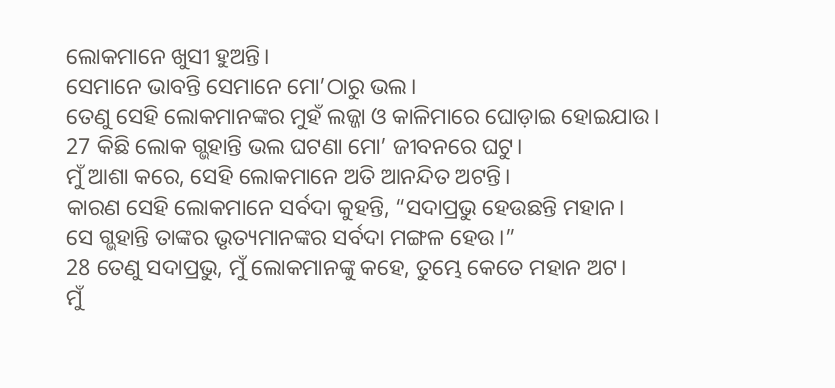ଲୋକମାନେ ଖୁସୀ ହୁଅନ୍ତି।
ସେମାନେ ଭାବନ୍ତି ସେମାନେ ମୋ’ଠାରୁ ଭଲ।
ତେଣୁ ସେହି ଲୋକମାନଙ୍କର ମୁହଁ ଲଜ୍ଜା ଓ କାଳିମାରେ ଘୋଡ଼ାଇ ହୋଇଯାଉ।
27 କିଛି ଲୋକ ଗ୍ଭହାନ୍ତି ଭଲ ଘଟଣା ମୋ’ ଜୀବନରେ ଘଟୁ।
ମୁଁ ଆଶା କରେ, ସେହି ଲୋକମାନେ ଅତି ଆନନ୍ଦିତ ଅଟନ୍ତି।
କାରଣ ସେହି ଲୋକମାନେ ସର୍ବଦା କୁହନ୍ତି, “ସଦାପ୍ରଭୁ ହେଉଛନ୍ତି ମହାନ।
ସେ ଗ୍ଭହାନ୍ତି ତାଙ୍କର ଭୃତ୍ୟମାନଙ୍କର ସର୍ବଦା ମଙ୍ଗଳ ହେଉ।”
28 ତେଣୁ ସଦାପ୍ରଭୁ, ମୁଁ ଲୋକମାନଙ୍କୁ କହେ, ତୁମ୍ଭେ କେତେ ମହାନ ଅଟ।
ମୁଁ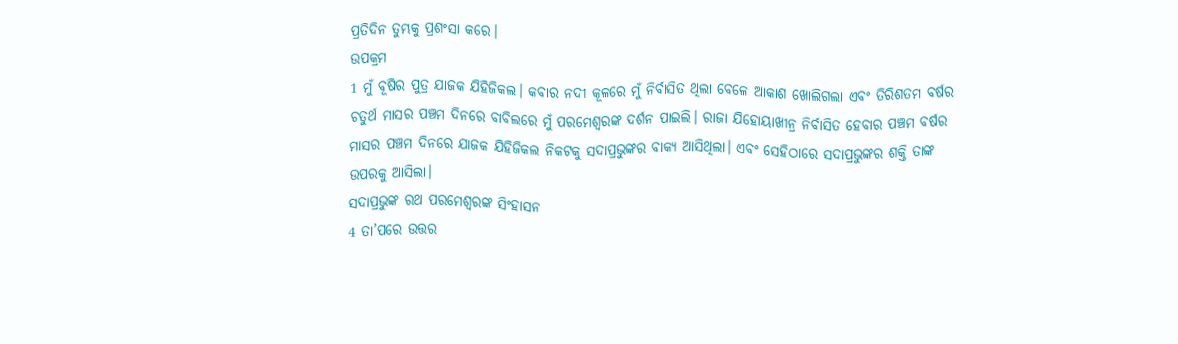ପ୍ରତିଦିନ ତୁମ୍ଭକୁ ପ୍ରଶଂସା କରେ।
ଉପକ୍ରମ
1 ମୁଁ ବୂଷିର ପୁତ୍ର ଯାଜକ ଯିହିଜିକଲ। କବାର ନଦୀ କୂଳରେ ମୁଁ ନିର୍ବାସିତ ଥିଲା ବେଳେ ଆକାଶ ଖୋଲିଗଲା ଏବଂ ତିରିଶତମ ବର୍ଷର ଚତୁର୍ଥ ମାସର ପଞ୍ଚମ ଦିନରେ ବାବିଲରେ ମୁଁ ପରମେଶ୍ୱରଙ୍କ ଦର୍ଶନ ପାଇଲି। ରାଜା ଯିହୋୟାଖୀନ୍ର ନିର୍ବାସିତ ହେବାର ପଞ୍ଚମ ବର୍ଷର ମାସର ପଞ୍ଚମ ଦିନରେ ଯାଜକ ଯିହିଜିକଲ ନିକଟକୁ ସଦାପ୍ରଭୁଙ୍କର ବାକ୍ୟ ଆସିଥିଲା। ଏବଂ ସେହିଠାରେ ସଦାପ୍ରଭୁଙ୍କର ଶକ୍ତି ତାଙ୍କ ଉପରକୁ ଆସିଲା।
ସଦାପ୍ରଭୁଙ୍କ ରଥ ପରମେଶ୍ୱରଙ୍କ ସିଂହାସନ
4 ତା’ପରେ ଉତ୍ତର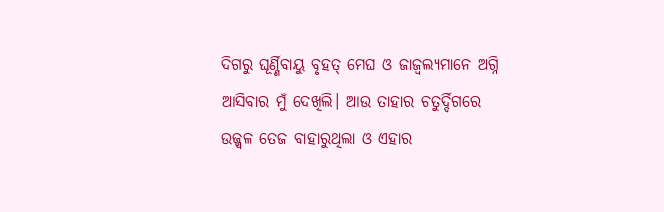ଦିଗରୁ ଘୂର୍ଣ୍ଣିବାୟୁ ବୃହତ୍ ମେଘ ଓ ଜାଜ୍ୱଲ୍ୟମାନେ ଅଗ୍ନି ଆସିବାର ମୁଁ ଦେଖିଲି। ଆଉ ତାହାର ଚତୁର୍ଦ୍ଦିଗରେ ଉଜ୍ଜ୍ୱଳ ତେଜ ବାହାରୁଥିଲା ଓ ଏହାର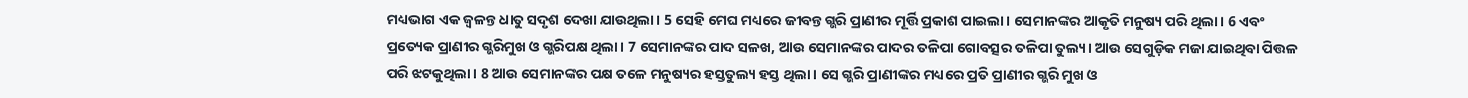ମଧ୍ୟଭାଗ ଏକ ଜ୍ୱଳନ୍ତ ଧାତୁ ସଦୃଶ ଦେଖା ଯାଉଥିଲା। 5 ସେହି ମେଘ ମଧ୍ୟରେ ଜୀବନ୍ତ ଗ୍ଭରି ପ୍ରାଣୀର ମୂର୍ତ୍ତି ପ୍ରକାଶ ପାଇଲା। ସେମାନଙ୍କର ଆକୃତି ମନୁଷ୍ୟ ପରି ଥିଲା। 6 ଏବଂ ପ୍ରତ୍ୟେକ ପ୍ରାଣୀର ଗ୍ଭରିମୁଖ ଓ ଗ୍ଭରିପକ୍ଷ ଥିଲା। 7 ସେମାନଙ୍କର ପାଦ ସଳଖ, ଆଉ ସେମାନଙ୍କର ପାଦର ତଳିପା ଗୋବତ୍ସର ତଳିପା ତୁଲ୍ୟ। ଆଉ ସେଗୁଡ଼ିକ ମଜା ଯାଇଥିବା ପିତ୍ତଳ ପରି ଝଟକୁଥିଲା। 8 ଆଉ ସେମାନଙ୍କର ପକ୍ଷ ତଳେ ମନୁଷ୍ୟର ହସ୍ତତୁଲ୍ୟ ହସ୍ତ ଥିଲା। ସେ ଗ୍ଭରି ପ୍ରାଣୀଙ୍କର ମଧ୍ୟରେ ପ୍ରତି ପ୍ରାଣୀର ଗ୍ଭରି ମୁଖ ଓ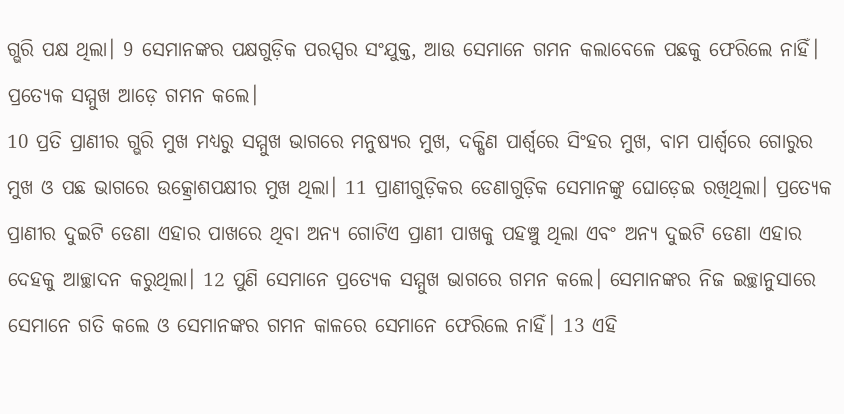ଗ୍ଭରି ପକ୍ଷ ଥିଲା। 9 ସେମାନଙ୍କର ପକ୍ଷଗୁଡ଼ିକ ପରସ୍ପର ସଂଯୁକ୍ତ, ଆଉ ସେମାନେ ଗମନ କଲାବେଳେ ପଛକୁ ଫେରିଲେ ନାହିଁ। ପ୍ରତ୍ୟେକ ସମ୍ମୁଖ ଆଡ଼େ ଗମନ କଲେ।
10 ପ୍ରତି ପ୍ରାଣୀର ଗ୍ଭରି ମୁଖ ମଧ୍ୟରୁ ସମ୍ମୁଖ ଭାଗରେ ମନୁଷ୍ୟର ମୁଖ, ଦକ୍ଷିଣ ପାର୍ଶ୍ୱରେ ସିଂହର ମୁଖ, ବାମ ପାର୍ଶ୍ୱରେ ଗୋରୁର ମୁଖ ଓ ପଛ ଭାଗରେ ଉତ୍କ୍ରୋଶପକ୍ଷୀର ମୁଖ ଥିଲା। 11 ପ୍ରାଣୀଗୁଡ଼ିକର ଡେଣାଗୁଡ଼ିକ ସେମାନଙ୍କୁ ଘୋଡ଼େଇ ରଖିଥିଲା। ପ୍ରତ୍ୟେକ ପ୍ରାଣୀର ଦୁଇଟି ଡେଣା ଏହାର ପାଖରେ ଥିବା ଅନ୍ୟ ଗୋଟିଏ ପ୍ରାଣୀ ପାଖକୁ ପହଞ୍ଚୁ ଥିଲା ଏବଂ ଅନ୍ୟ ଦୁଇଟି ଡେଣା ଏହାର ଦେହକୁ ଆଚ୍ଛାଦନ କରୁଥିଲା। 12 ପୁଣି ସେମାନେ ପ୍ରତ୍ୟେକ ସମ୍ମୁଖ ଭାଗରେ ଗମନ କଲେ। ସେମାନଙ୍କର ନିଜ ଇଚ୍ଛାନୁସାରେ ସେମାନେ ଗତି କଲେ ଓ ସେମାନଙ୍କର ଗମନ କାଳରେ ସେମାନେ ଫେରିଲେ ନାହିଁ। 13 ଏହି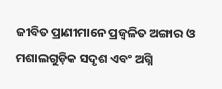ଜୀବିତ ପ୍ରାଣୀମାନେ ପ୍ରଜ୍ୱଳିତ ଅଙ୍ଗାର ଓ ମଶାଲଗୁଡ଼ିକ ସଦୃଶ ଏବଂ ଅଗ୍ନି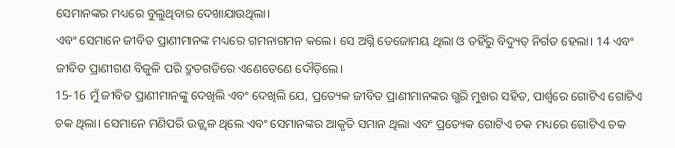ସେମାନଙ୍କର ମଧ୍ୟରେ ବୁଲୁଥିବାର ଦେଖାଯାଉଥିଲା।
ଏବଂ ସେମାନେ ଜୀବିତ ପ୍ରାଣୀମାନଙ୍କ ମଧ୍ୟରେ ଗମନାଗମନ କଲେ। ସେ ଅଗ୍ନି ତେଜୋମୟ ଥିଲା ଓ ତହିଁରୁ ବିଦ୍ୟୁତ୍ ନିର୍ଗତ ହେଲା। 14 ଏବଂ ଜୀବିତ ପ୍ରାଣୀଗଣ ବିଜୁଳି ପରି ଦ୍ରୁତଗତିରେ ଏଣେତେଣେ ଦୌଡ଼ିଲେ।
15-16 ମୁଁ ଜୀବିତ ପ୍ରାଣୀମାନଙ୍କୁ ଦେଖିଲି ଏବଂ ଦେଖିଲି ଯେ, ପ୍ରତ୍ୟେକ ଜୀବିତ ପ୍ରାଣୀମାନଙ୍କର ଗ୍ଭରି ମୁଖର ସହିତ, ପାର୍ଶ୍ୱରେ ଗୋଟିଏ ଗୋଟିଏ ଚକ ଥିଲା। ସେମାନେ ମଣିପରି ଉଜ୍ଜ୍ୱଳ ଥିଲେ ଏବଂ ସେମାନଙ୍କର ଆକୃତି ସମାନ ଥିଲା ଏବଂ ପ୍ରତ୍ୟେକ ଗୋଟିଏ ଚକ ମଧ୍ୟରେ ଗୋଟିଏ ଚକ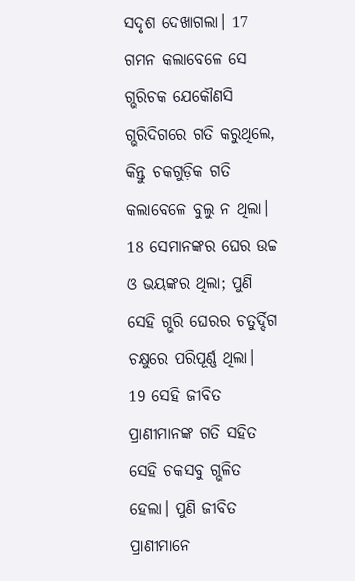ସଦୃଶ ଦେଖାଗଲା। 17 ଗମନ କଲାବେଳେ ସେ ଗ୍ଭରିଚକ ଯେକୌଣସି ଗ୍ଭରିଦିଗରେ ଗତି କରୁଥିଲେ, କିନ୍ତୁ ଚକଗୁଡ଼ିକ ଗତି କଲାବେଳେ ବୁଲୁ ନ ଥିଲା।
18 ସେମାନଙ୍କର ଘେର ଉଚ୍ଚ ଓ ଭୟଙ୍କର ଥିଲା; ପୁଣି ସେହି ଗ୍ଭରି ଘେରର ଚତୁର୍ଦ୍ଦିଗ ଚକ୍ଷୁରେ ପରିପୂର୍ଣ୍ଣ ଥିଲା।
19 ସେହି ଜୀବିତ ପ୍ରାଣୀମାନଙ୍କ ଗତି ସହିତ ସେହି ଚକସବୁ ଗ୍ଭଳିତ ହେଲା। ପୁଣି ଜୀବିତ ପ୍ରାଣୀମାନେ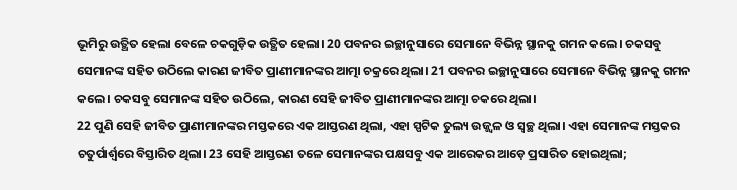ଭୂମିରୁ ଉତ୍ଥିତ ହେଲା ବେଳେ ଚକଗୁଡ଼ିକ ଉତ୍ଥିତ ହେଲା। 20 ପବନର ଇଚ୍ଛାନୁସାରେ ସେମାନେ ବିଭିନ୍ନ ସ୍ଥାନକୁ ଗମନ କଲେ। ଚକସବୁ ସେମାନଙ୍କ ସହିତ ଉଠିଲେ କାରଣ ଜୀବିତ ପ୍ରାଣୀମାନଙ୍କର ଆତ୍ମା ଚକ୍ରରେ ଥିଲା। 21 ପବନର ଇଚ୍ଛାନୁସାରେ ସେମାନେ ବିଭିନ୍ନ ସ୍ଥାନକୁ ଗମନ କଲେ। ଚକସବୁ ସେମାନଙ୍କ ସହିତ ଉଠିଲେ, କାରଣ ସେହି ଜୀବିତ ପ୍ରାଣୀମାନଙ୍କର ଆତ୍ମା ଚକରେ ଥିଲା।
22 ପୁଣି ସେହି ଜୀବିତ ପ୍ରାଣୀମାନଙ୍କର ମସ୍ତକରେ ଏକ ଆସ୍ତରଣ ଥିଲା, ଏହା ସ୍ପଟିକ ତୁଲ୍ୟ ଉଜ୍ଜ୍ୱଳ ଓ ସ୍ୱଚ୍ଛ ଥିଲା। ଏହା ସେମାନଙ୍କ ମସ୍ତକର ଚତୁର୍ପାର୍ଶ୍ୱରେ ବିସ୍ତାରିତ ଥିଲା। 23 ସେହି ଆସ୍ତରଣ ତଳେ ସେମାନଙ୍କର ପକ୍ଷସବୁ ଏକ ଆରେକର ଆଡ଼େ ପ୍ରସାରିତ ହୋଇଥିଲା;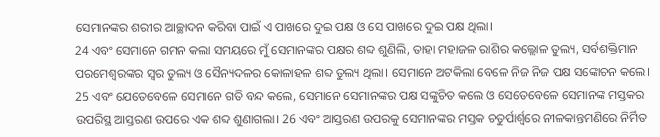ସେମାନଙ୍କର ଶରୀର ଆଚ୍ଛାଦନ କରିବା ପାଇଁ ଏ ପାଖରେ ଦୁଇ ପକ୍ଷ ଓ ସେ ପାଖରେ ଦୁଇ ପକ୍ଷ ଥିଲା।
24 ଏବଂ ସେମାନେ ଗମନ କଲା ସମୟରେ ମୁଁ ସେମାନଙ୍କର ପକ୍ଷର ଶବ୍ଦ ଶୁଣିଲି, ତାହା ମହାଜଳ ରାଶିର କଲ୍ଲୋଳ ତୁଲ୍ୟ, ସର୍ବଶକ୍ତିମାନ ପରମେଶ୍ୱରଙ୍କର ସ୍ୱର ତୁଲ୍ୟ ଓ ସୈନ୍ୟଦଳର କୋଳାହଳ ଶବ୍ଦ ତୁଲ୍ୟ ଥିଲା। ସେମାନେ ଅଟକିଲା ବେଳେ ନିଜ ନିଜ ପକ୍ଷ ସଙ୍କୋଚନ କଲେ।
25 ଏବଂ ଯେତେବେଳେ ସେମାନେ ଗତି ବନ୍ଦ କଲେ, ସେମାନେ ସେମାନଙ୍କର ପକ୍ଷ ସଙ୍କୁଚିତ କଲେ ଓ ସେତେବେଳେ ସେମାନଙ୍କ ମସ୍ତକର ଉପରିସ୍ଥ ଆସ୍ତରଣ ଉପରେ ଏକ ଶବ୍ଦ ଶୁଣାଗଲା। 26 ଏବଂ ଆସ୍ତରଣ ଉପରକୁ ସେମାନଙ୍କର ମସ୍ତକ ଚତୁର୍ପାର୍ଶ୍ୱରେ ନୀଳକାନ୍ତମଣିରେ ନିର୍ମିତ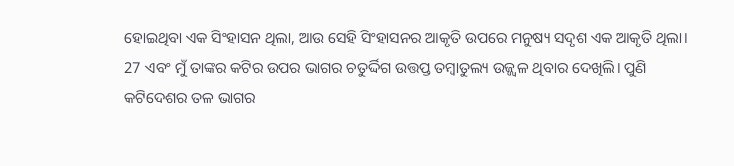ହୋଇଥିବା ଏକ ସିଂହାସନ ଥିଲା, ଆଉ ସେହି ସିଂହାସନର ଆକୃତି ଉପରେ ମନୁଷ୍ୟ ସଦୃଶ ଏକ ଆକୃତି ଥିଲା। 27 ଏବଂ ମୁଁ ତାଙ୍କର କଟିର ଉପର ଭାଗର ଚତୁର୍ଦ୍ଦିଗ ଉତ୍ତପ୍ତ ତମ୍ବାତୁଲ୍ୟ ଉଜ୍ଜ୍ୱଳ ଥିବାର ଦେଖିଲି। ପୁଣି କଟିଦେଶର ତଳ ଭାଗର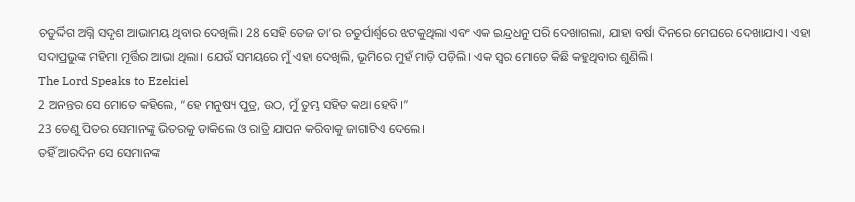ଚତୁର୍ଦ୍ଦିଗ ଅଗ୍ନି ସଦୃଶ ଆଭାମୟ ଥିବାର ଦେଖିଲି। 28 ସେହି ତେଜ ତା’ର ଚତୁର୍ପାର୍ଶ୍ୱରେ ଝଟକୁଥିଲା ଏବଂ ଏକ ଇନ୍ଦ୍ରଧନୁ ପରି ଦେଖାଗଲା, ଯାହା ବର୍ଷା ଦିନରେ ମେଘରେ ଦେଖାଯାଏ। ଏହା ସଦାପ୍ରଭୁଙ୍କ ମହିମା ମୂର୍ତ୍ତିର ଆଭା ଥିଲା। ଯେଉଁ ସମୟରେ ମୁଁ ଏହା ଦେଖିଲି, ଭୂମିରେ ମୁହଁ ମାଡ଼ି ପଡ଼ିଲି। ଏକ ସ୍ୱର ମୋତେ କିଛି କହୁଥିବାର ଶୁଣିଲି।
The Lord Speaks to Ezekiel
2 ଅନନ୍ତର ସେ ମୋତେ କହିଲେ, “ହେ ମନୁଷ୍ୟ ପୁତ୍ର, ଉଠ, ମୁଁ ତୁମ୍ଭ ସହିତ କଥା ହେବି।”
23 ତେଣୁ ପିତର ସେମାନଙ୍କୁ ଭିତରକୁ ଡାକିଲେ ଓ ରାତ୍ରି ଯାପନ କରିବାକୁ ଜାଗାଟିଏ ଦେଲେ।
ତହିଁ ଆରଦିନ ସେ ସେମାନଙ୍କ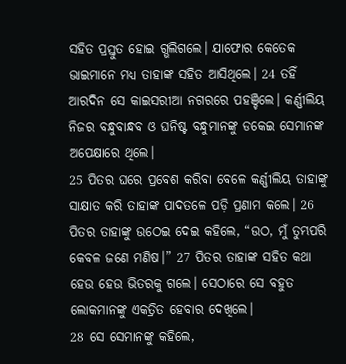ସହିତ ପ୍ରସ୍ତୁତ ହୋଇ ଗ୍ଭଲିଗଲେ। ଯାଫୋର କେତେକ ଭାଇମାନେ ମଧ୍ୟ ତାହାଙ୍କ ସହିତ ଆସିଥିଲେ। 24 ତହିଁ ଆରଦିନ ସେ କାଇସରୀଆ ନଗରରେ ପହଞ୍ଚିଲେ। କର୍ଣ୍ଣୀଲିୟ ନିଜର ବନ୍ଧୁବାନ୍ଧବ ଓ ଘନିଷ୍ଟ ବନ୍ଧୁମାନଙ୍କୁ ଡକେଇ ସେମାନଙ୍କ ଅପେକ୍ଷାରେ ଥିଲେ।
25 ପିତର ଘରେ ପ୍ରବେଶ କରିବା ବେଳେ କର୍ଣ୍ଣୀଲିୟ ତାହାଙ୍କୁ ସାକ୍ଷାତ କରି ତାହାଙ୍କ ପାଦତଳେ ପଡ଼ି ପ୍ରଣାମ କଲେ। 26 ପିତର ତାହାଙ୍କୁ ଉଠେଇ ଦେଇ କହିଲେ, “ଉଠ, ମୁଁ ତୁମ୍ଭପରି କେବଳ ଜଣେ ମଣିଷ।” 27 ପିତର ତାହାଙ୍କ ସହିତ କଥା ହେଉ ହେଉ ଭିତରକୁ ଗଲେ। ସେଠାରେ ସେ ବହୁତ ଲୋକମାନଙ୍କୁ ଏକତ୍ରିତ ହେବାର ଦେଖିଲେ।
28 ସେ ସେମାନଙ୍କୁ କହିଲେ,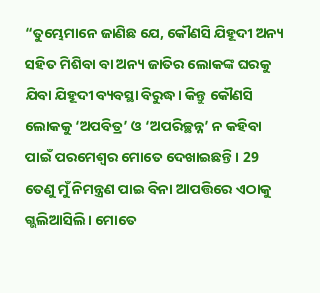“ତୁମ୍ଭେମାନେ ଜାଣିଛ ଯେ, କୌଣସି ଯିହୂଦୀ ଅନ୍ୟ ସହିତ ମିଶିବା ବା ଅନ୍ୟ ଜାତିର ଲୋକଙ୍କ ଘରକୁ ଯିବା ଯିହୂଦୀ ବ୍ୟବସ୍ଥା ବିରୁଦ୍ଧ। କିନ୍ତୁ କୌଣସି ଲୋକକୁ ‘ଅପବିତ୍ର’ ଓ ‘ଅପରିଚ୍ଛନ୍ନ’ ନ କହିବା ପାଇଁ ପରମେଶ୍ୱର ମୋତେ ଦେଖାଇଛନ୍ତି। 29 ତେଣୁ ମୁଁ ନିମନ୍ତ୍ରଣ ପାଇ ବିନା ଆପତ୍ତିରେ ଏଠାକୁ ଗ୍ଭଲିଆସିଲି। ମୋତେ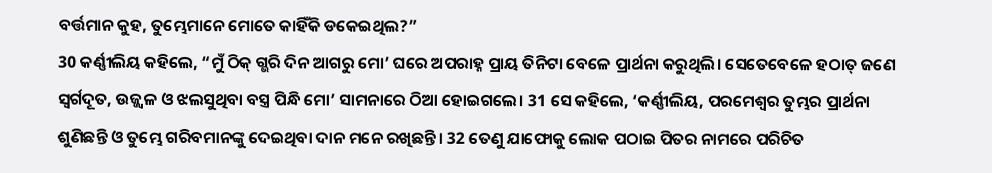ବର୍ତ୍ତମାନ କୁହ, ତୁମ୍ଭେମାନେ ମୋତେ କାହିଁକି ଡକେଇଥିଲ?”
30 କର୍ଣ୍ଣୀଲିୟ କହିଲେ, “ମୁଁ ଠିକ୍ ଗ୍ଭରି ଦିନ ଆଗରୁ ମୋ’ ଘରେ ଅପରାହ୍ନ ପ୍ରାୟ ତିନିଟା ବେଳେ ପ୍ରାର୍ଥନା କରୁଥିଲି। ସେତେବେଳେ ହଠାତ୍ ଜଣେ ସ୍ୱର୍ଗଦୂତ, ଉଜ୍ଜ୍ୱଳ ଓ ଝଲସୁଥିବା ବସ୍ତ୍ର ପିନ୍ଧି ମୋ’ ସାମନାରେ ଠିଆ ହୋଇଗଲେ। 31 ସେ କହିଲେ, ‘କର୍ଣ୍ଣୀଲିୟ, ପରମେଶ୍ୱର ତୁମ୍ଭର ପ୍ରାର୍ଥନା ଶୁଣିଛନ୍ତି ଓ ତୁମ୍ଭେ ଗରିବମାନଙ୍କୁ ଦେଇଥିବା ଦାନ ମନେ ରଖିଛନ୍ତି। 32 ତେଣୁ ଯାଫୋକୁ ଲୋକ ପଠାଇ ପିତର ନାମରେ ପରିଚିତ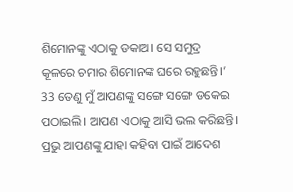ଶିମୋନଙ୍କୁ ଏଠାକୁ ଡକାଅ। ସେ ସମୁଦ୍ର କୂଳରେ ଚମାର ଶିମୋନଙ୍କ ଘରେ ରହୁଛନ୍ତି।’ 33 ତେଣୁ ମୁଁ ଆପଣଙ୍କୁ ସଙ୍ଗେ ସଙ୍ଗେ ଡକେଇ ପଠାଇଲି। ଆପଣ ଏଠାକୁ ଆସି ଭଲ କରିଛନ୍ତି। ପ୍ରଭୁ ଆପଣଙ୍କୁ ଯାହା କହିବା ପାଇଁ ଆଦେଶ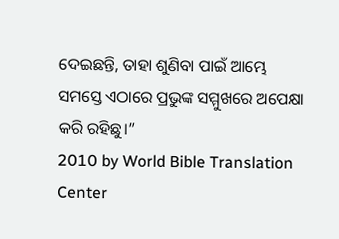ଦେଇଛନ୍ତି, ତାହା ଶୁଣିବା ପାଇଁ ଆମ୍ଭେ ସମସ୍ତେ ଏଠାରେ ପ୍ରଭୁଙ୍କ ସମ୍ମୁଖରେ ଅପେକ୍ଷା କରି ରହିଛୁ।”
2010 by World Bible Translation Center